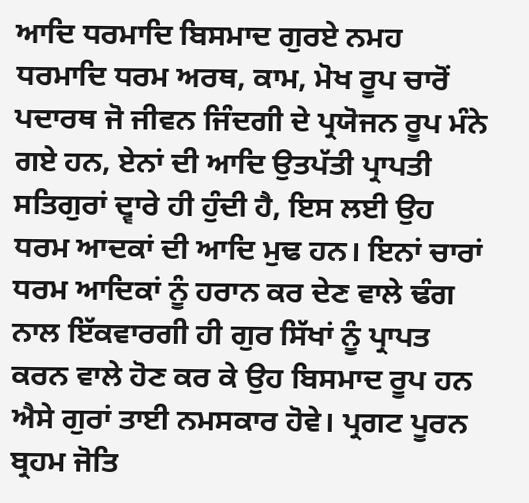ਆਦਿ ਧਰਮਾਦਿ ਬਿਸਮਾਦ ਗੁਰਏ ਨਮਹ ਧਰਮਾਦਿ ਧਰਮ ਅਰਥ, ਕਾਮ, ਮੋਖ ਰੂਪ ਚਾਰੋਂ ਪਦਾਰਥ ਜੋ ਜੀਵਨ ਜਿੰਦਗੀ ਦੇ ਪ੍ਰਯੋਜਨ ਰੂਪ ਮੰਨੇ ਗਏ ਹਨ, ਏਨਾਂ ਦੀ ਆਦਿ ਉਤਪੱਤੀ ਪ੍ਰਾਪਤੀ ਸਤਿਗੁਰਾਂ ਦ੍ਵਾਰੇ ਹੀ ਹੁੰਦੀ ਹੈ, ਇਸ ਲਈ ਉਹ ਧਰਮ ਆਦਕਾਂ ਦੀ ਆਦਿ ਮੁਢ ਹਨ। ਇਨਾਂ ਚਾਰਾਂ ਧਰਮ ਆਦਿਕਾਂ ਨੂੰ ਹਰਾਨ ਕਰ ਦੇਣ ਵਾਲੇ ਢੰਗ ਨਾਲ ਇੱਕਵਾਰਗੀ ਹੀ ਗੁਰ ਸਿੱਖਾਂ ਨੂੰ ਪ੍ਰਾਪਤ ਕਰਨ ਵਾਲੇ ਹੋਣ ਕਰ ਕੇ ਉਹ ਬਿਸਮਾਦ ਰੂਪ ਹਨ ਐਸੇ ਗੁਰਾਂ ਤਾਈ ਨਮਸਕਾਰ ਹੋਵੇ। ਪ੍ਰਗਟ ਪੂਰਨ ਬ੍ਰਹਮ ਜੋਤਿ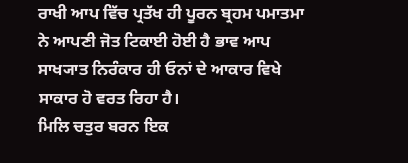ਰਾਖੀ ਆਪ ਵਿੱਚ ਪ੍ਰਤੱਖ ਹੀ ਪੂਰਨ ਬ੍ਰਹਮ ਪਮਾਤਮਾ ਨੇ ਆਪਣੀ ਜੋਤ ਟਿਕਾਈ ਹੋਈ ਹੈ ਭਾਵ ਆਪ ਸਾਖ੍ਯਾਤ ਨਿਰੰਕਾਰ ਹੀ ਓਨਾਂ ਦੇ ਆਕਾਰ ਵਿਖੇ ਸਾਕਾਰ ਹੋ ਵਰਤ ਰਿਹਾ ਹੈ।
ਮਿਲਿ ਚਤੁਰ ਬਰਨ ਇਕ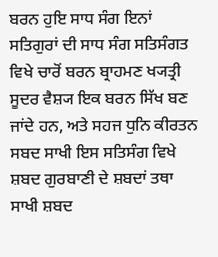ਬਰਨ ਹੁਇ ਸਾਧ ਸੰਗ ਇਨਾਂ ਸਤਿਗੁਰਾਂ ਦੀ ਸਾਧ ਸੰਗ ਸਤਿਸੰਗਤ ਵਿਖੇ ਚਾਰੋਂ ਬਰਨ ਬ੍ਰਾਹਮਣ ਖ੍ਯਤ੍ਰੀ ਸੂਦਰ ਵੈਸ਼੍ਯ ਇਕ ਬਰਨ ਸਿੱਖ ਬਣ ਜਾਂਦੇ ਹਨ, ਅਤੇ ਸਹਜ ਧੁਨਿ ਕੀਰਤਨ ਸਬਦ ਸਾਖੀ ਇਸ ਸਤਿਸੰਗ ਵਿਖੇ ਸ਼ਬਦ ਗੁਰਬਾਣੀ ਦੇ ਸ਼ਬਦਾਂ ਤਥਾ ਸਾਖੀ ਸ਼ਬਦ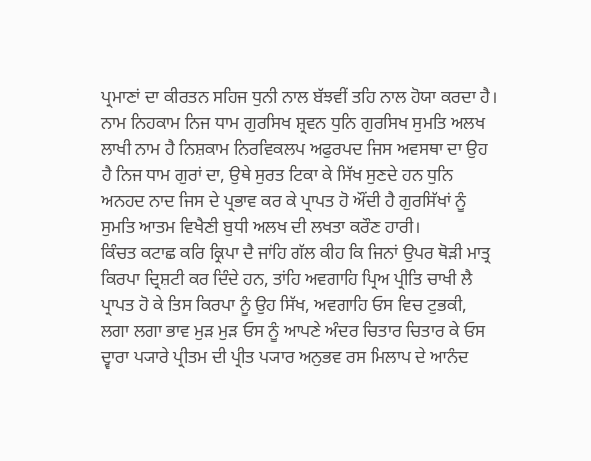ਪ੍ਰਮਾਣਾਂ ਦਾ ਕੀਰਤਨ ਸਹਿਜ ਧੁਨੀ ਨਾਲ ਬੱਝਵੀਂ ਤਹਿ ਨਾਲ ਹੋਯਾ ਕਰਦਾ ਹੈ।
ਨਾਮ ਨਿਹਕਾਮ ਨਿਜ ਧਾਮ ਗੁਰਸਿਖ ਸ਼੍ਰਵਨ ਧੁਨਿ ਗੁਰਸਿਖ ਸੁਮਤਿ ਅਲਖ ਲਾਖੀ ਨਾਮ ਹੈ ਨਿਸ਼ਕਾਮ ਨਿਰਵਿਕਲਪ ਅਫੁਰਪਦ ਜਿਸ ਅਵਸਥਾ ਦਾ ਉਹ ਹੈ ਨਿਜ ਧਾਮ ਗੁਰਾਂ ਦਾ, ਉਥੇ ਸੁਰਤ ਟਿਕਾ ਕੇ ਸਿੱਖ ਸੁਣਦੇ ਹਨ ਧੁਨਿ ਅਨਹਦ ਨਾਦ ਜਿਸ ਦੇ ਪ੍ਰਭਾਵ ਕਰ ਕੇ ਪ੍ਰਾਪਤ ਹੋ ਔਂਦੀ ਹੈ ਗੁਰਸਿੱਖਾਂ ਨੂੰ ਸੁਮਤਿ ਆਤਮ ਵਿਖੈਣੀ ਬੁਧੀ ਅਲਖ ਦੀ ਲਖਤਾ ਕਰੌਣ ਹਾਰੀ।
ਕਿੰਚਤ ਕਟਾਛ ਕਰਿ ਕ੍ਰਿਪਾ ਦੈ ਜਾਂਹਿ ਗੱਲ ਕੀਹ ਕਿ ਜਿਨਾਂ ਉਪਰ ਥੋੜੀ ਮਾਤ੍ਰ ਕਿਰਪਾ ਦ੍ਰਿਸ਼ਟੀ ਕਰ ਦਿੰਦੇ ਹਨ, ਤਾਂਹਿ ਅਵਗਾਹਿ ਪ੍ਰਿਅ ਪ੍ਰੀਤਿ ਚਾਖੀ ਲੈ ਪ੍ਰਾਪਤ ਹੋ ਕੇ ਤਿਸ ਕਿਰਪਾ ਨੂੰ ਉਹ ਸਿੱਖ, ਅਵਗਾਹਿ ਓਸ ਵਿਚ ਟੁਭਕੀ, ਲਗਾ ਲਗਾ ਭਾਵ ਮੁੜ ਮੁੜ ਓਸ ਨੂੰ ਆਪਣੇ ਅੰਦਰ ਚਿਤਾਰ ਚਿਤਾਰ ਕੇ ਓਸ ਦ੍ਵਾਰਾ ਪ੍ਯਾਰੇ ਪ੍ਰੀਤਮ ਦੀ ਪ੍ਰੀਤ ਪ੍ਯਾਰ ਅਨੁਭਵ ਰਸ ਮਿਲਾਪ ਦੇ ਆਨੰਦ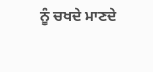ਨੂੰ ਚਖਦੇ ਮਾਣਦੇ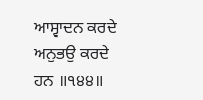ਆਸ੍ਵਾਦਨ ਕਰਦੇ ਅਨੁਭਉ ਕਰਦੇ ਹਨ ॥੧੪੪॥